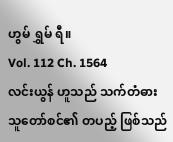ဟွမ် ရွှမ် ရီ။
Vol. 112 Ch. 1564
လင်းယွန် ဟူသည် သက်တံဓား သူတော်စင်၏ တပည့် ဖြစ်သည်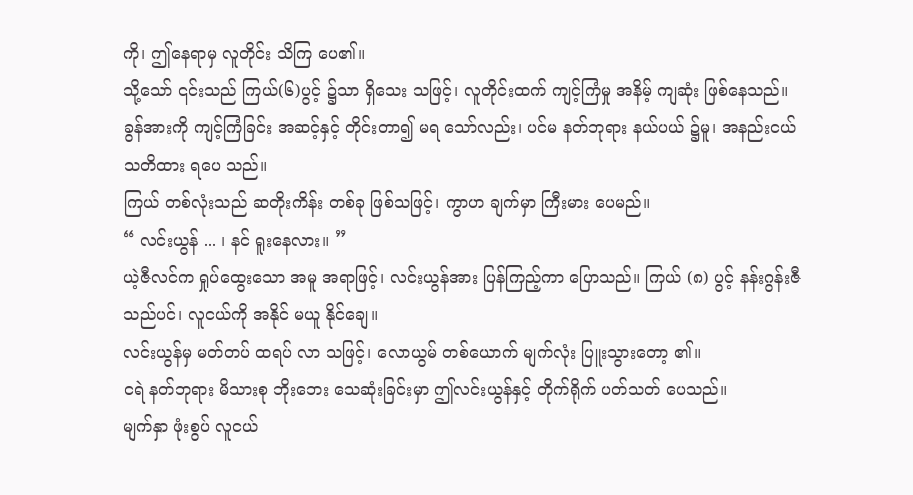ကို၊ ဤနေရာမှ လူတိုင်း သိကြ ပေ၏။
သို့သော် ၎င်းသည် ကြယ်(၆)ပွင့် ၌သာ ရှိသေး သဖြင့်၊ လူတိုင်းထက် ကျင့်ကြံမှု အနိမ့် ကျဆုံး ဖြစ်နေသည်။
ခွန်အားကို ကျင့်ကြံခြင်း အဆင့်နှင့် တိုင်းတာ၍ မရ သော်လည်း၊ ပင်မ နတ်ဘုရား နယ်ပယ် ၌မူ၊ အနည်းငယ် သတိထား ရပေ သည်။
ကြယ် တစ်လုံးသည် ဆတိုးကိန်း တစ်ခု ဖြစ်သဖြင့်၊ ကွာဟ ချက်မှာ ကြီးမား ပေမည်။
“ လင်းယွန် ... ၊ နင် ရူးနေလား။ ”
ယဲ့ဇီလင်က ရှုပ်ထွေးသော အမူ အရာဖြင့်၊ လင်းယွန်အား ပြန်ကြည့်ကာ ပြောသည်။ ကြယ် (၈) ပွင့် နန်းဂွန်းဇီ သည်ပင်၊ လူငယ်ကို အနိုင် မယူ နိုင်ချေ။
လင်းယွန်မှ မတ်တပ် ထရပ် လာ သဖြင့်၊ လောယွမ် တစ်ယောက် မျက်လုံး ပြူးသွားတော့ ၏။
ငရဲ နတ်ဘုရား မိသားစု ဘိုးဘေး သေဆုံးခြင်းမှာ ဤလင်းယွန်နှင့် တိုက်ရိုက် ပတ်သတ် ပေသည်။
မျက်နှာ ဖုံးစွပ် လူငယ်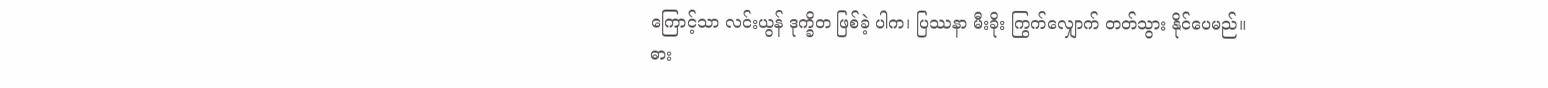ကြောင့်သာ လင်းယွန် ဒုက္ခိတ ဖြစ်ခဲ့ ပါက၊ ပြဿနာ မီးခိုး ကြွက်လျှောက် တတ်သွား နိုင်ပေမည်။
ဓား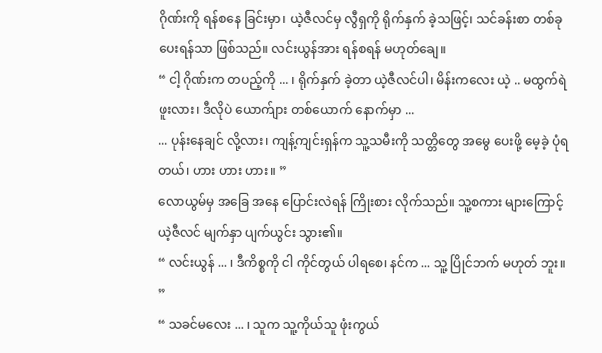ဂိုဏ်းကို ရန်စနေ ခြင်းမှာ၊ ယဲ့ဇီလင်မှ လွီရှကို ရိုက်နှက် ခဲ့သဖြင့်၊ သင်ခန်းစာ တစ်ခု ပေးရန်သာ ဖြစ်သည်။ လင်းယွန်အား ရန်စရန် မဟုတ်ချေ။
“ ငါ့ ဂိုဏ်းက တပည့်ကို ... ၊ ရိုက်နှက် ခဲ့တာ ယဲ့ဇီလင်ပါ၊ မိန်းကလေး ယဲ့ .. မထွက်ရဲ ဖူးလား၊ ဒီလိုပဲ ယောက်ျား တစ်ယောက် နောက်မှာ ...
... ပုန်းနေချင် လို့လား၊ ကျန့်ကျင်းရှန်က သူ့သမီးကို သတ္တိတွေ အမွေ ပေးဖို့ မေ့ခဲ့ ပုံရ တယ်၊ ဟား ဟား ဟား။ ”
လောယွမ်မှ အခြေ အနေ ပြောင်းလဲရန် ကြိုးစား လိုက်သည်။ သူ့စကား များကြောင့် ယဲ့ဇီလင် မျက်နှာ ပျက်ယွင်း သွား၏။
“ လင်းယွန် ... ၊ ဒီကိစ္စကို ငါ ကိုင်တွယ် ပါရစေ၊ နင်က ... သူ့ ပြိုင်ဘက် မဟုတ် ဘူး။ ”
“ သခင်မလေး ... ၊ သူက သူ့ကိုယ်သူ ဖုံးကွယ်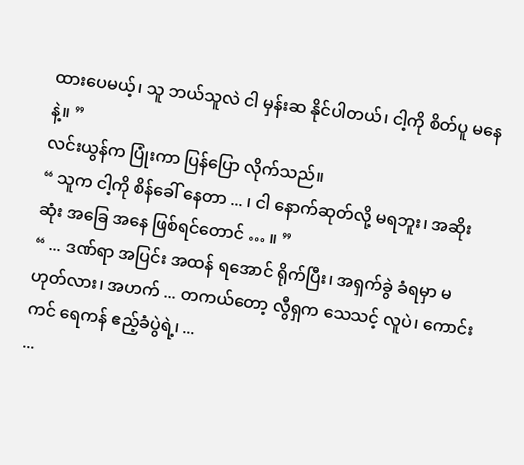ထားပေမယ့်၊ သူ ဘယ်သူလဲ ငါ မှန်းဆ နိုင်ပါတယ်၊ ငါ့ကို စိတ်ပူ မနေနဲ့။ ”
လင်းယွန်က ပြုံးကာ ပြန်ပြော လိုက်သည်။
“ သူက ငါ့ကို စိန်ခေါ် နေတာ ... ၊ ငါ နောက်ဆုတ်လို့ မရဘူး၊ အဆိုးဆုံး အခြေ အနေ ဖြစ်ရင်တောင် … ။ ”
“ ... ဒဏ်ရာ အပြင်း အထန် ရအောင် ရိုက်ပြီး၊ အရှက်ခွဲ ခံရမှာ မဟုတ်လား၊ အဟက် ... တကယ်တော့ လွီရှက သေသင့် လူပဲ၊ ကောင်းကင် ရေကန် ဧည့်ခံပွဲရဲ့၊ ...
...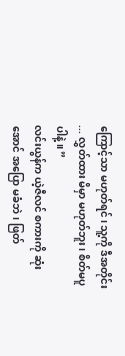ကြောင့်သာ မဟုတ်ရင်၊ သူ့ကို ဒီအတိုင်း ... လွှတ်ထား မိမှာ မဟုတ်ဘူး၊ စိတ်မပူ ပါနဲ့။ ”
လင်းယွန်က ယဲ့ဇီလင် စကားကို ဆုံးအောင် အပြော မခံဘဲ၊ ဖြတ်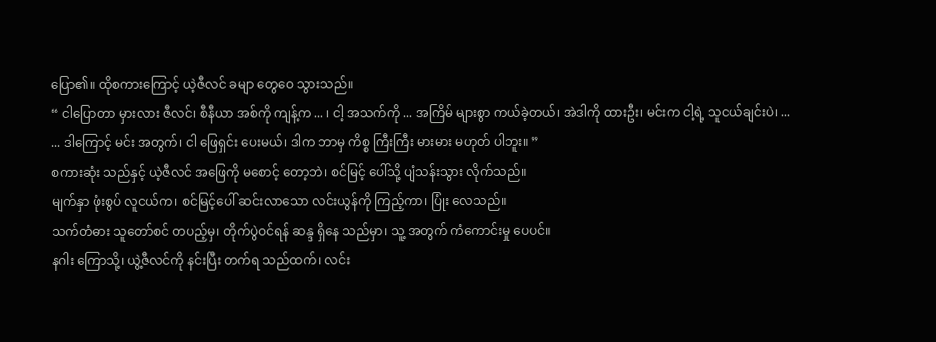ပြော၏။ ထိုစကားကြောင့် ယဲ့ဇီလင် ခမျာ တွေဝေ သွားသည်။
“ ငါပြောတာ မှားလား ဇီလင်၊ စီနီယာ အစ်ကို ကျန့်က ... ၊ ငါ့ အသက်ကို ... အကြိမ် များစွာ ကယ်ခဲ့တယ်၊ အဲဒါကို ထားဦး၊ မင်းက ငါ့ရဲ့ သူငယ်ချင်းပဲ၊ ...
... ဒါကြောင့် မင်း အတွက်၊ ငါ ဖြေရှင်း ပေးမယ်၊ ဒါက ဘာမှ ကိစ္စ ကြီးကြီး မားမား မဟုတ် ပါဘူး။ ”
စကားဆုံး သည်နှင့် ယဲ့ဇီလင် အဖြေကို မစောင့် တော့ဘဲ၊ စင်မြင့် ပေါ်သို့ ပျံသန်းသွား လိုက်သည်။
မျက်နှာ ဖုံးစွပ် လူငယ်က၊ စင်မြင့်ပေါ် ဆင်းလာသော လင်းယွန်ကို ကြည့်ကာ၊ ပြုံး လေသည်။
သက်တံဓား သူတော်စင် တပည့်မှ၊ တိုက်ပွဲဝင်ရန် ဆန္ဒ ရှိနေ သည်မှာ၊ သူ့ အတွက် ကံကောင်းမှု ပေပင်။
နဂါး ကြောသို့၊ ယွဲ့ဇီလင်ကို နင်းပြီး တက်ရ သည်ထက်၊ လင်း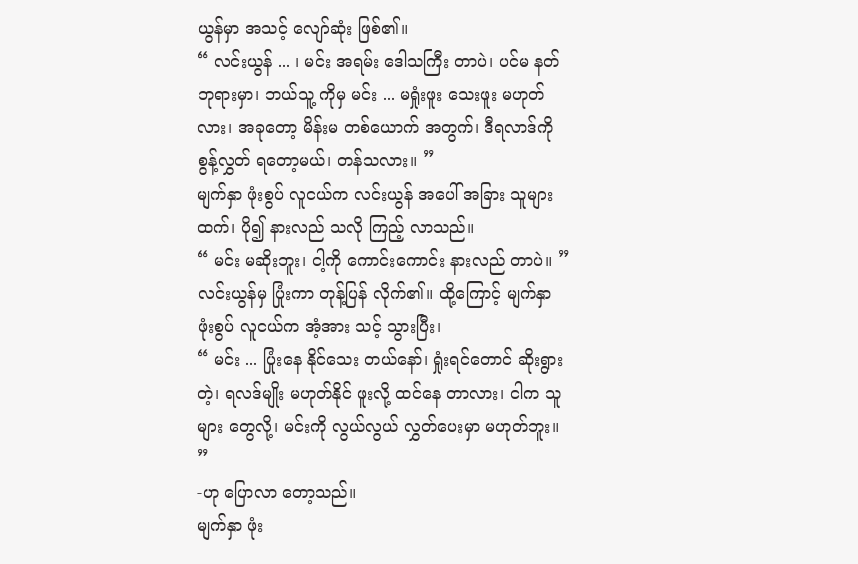ယွန်မှာ အသင့် လျော်ဆုံး ဖြစ်၏။
“ လင်းယွန် ... ၊ မင်း အရမ်း ဒေါသကြီး တာပဲ၊ ပင်မ နတ်ဘုရားမှာ၊ ဘယ်သူ့ ကိုမှ မင်း ... မရှုံးဖူး သေးဖူး မဟုတ်လား၊ အခုတော့ မိန်းမ တစ်ယောက် အတွက်၊ ဒီရလာဒ်ကို စွန့်လွှတ် ရတော့မယ်၊ တန်သလား။ ”
မျက်နှာ ဖုံးစွပ် လူငယ်က လင်းယွန် အပေါ် အခြား သူများထက်၊ ပို၍ နားလည် သလို ကြည့် လာသည်။
“ မင်း မဆိုးဘူး၊ ငါ့ကို ကောင်းကောင်း နားလည် တာပဲ။ ”
လင်းယွန်မှ ပြုံးကာ တုန့်ပြန် လိုက်၏။ ထို့ကြောင့် မျက်နှာ ဖုံးစွပ် လူငယ်က အံ့အား သင့် သွားပြီး၊
“ မင်း ... ပြုံးနေ နိုင်သေး တယ်နော်၊ ရှုံးရင်တောင် ဆိုးရွားတဲ့၊ ရလဒ်မျိုး မဟုတ်နိုင် ဖူးလို့ ထင်နေ တာလား၊ ငါက သူများ တွေလို့၊ မင်းကို လွယ်လွယ် လွှတ်ပေးမှာ မဟုတ်ဘူး။ ”
-ဟု ပြောလာ တော့သည်။
မျက်နှာ ဖုံး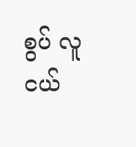စွပ် လူငယ်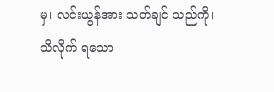မှ၊ လင်းယွန်အား သတ်ချင် သည်ကို၊ သိလိုက် ရသော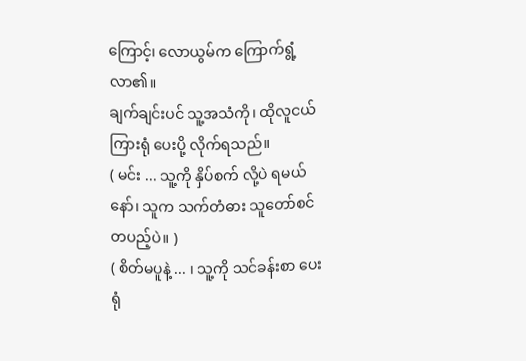ကြောင့်၊ လောယွမ်က ကြောက်ရွံ့ လာ၏။
ချက်ချင်းပင် သူ့အသံကို၊ ထိုလူငယ် ကြားရုံ ပေးပို့ လိုက်ရသည်။
( မင်း ... သူ့ကို နှိပ်စက် လို့ပဲ ရမယ်နော်၊ သူက သက်တံဓား သူတော်စင် တပည့်ပဲ။ )
( စိတ်မပူနဲ့ ... ၊ သူ့ကို သင်ခန်းစာ ပေးရုံ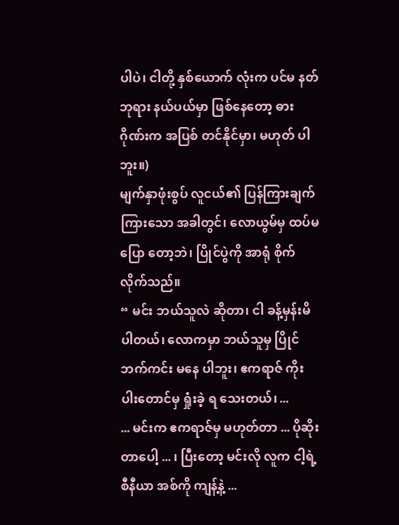ပါပဲ၊ ငါတို့ နှစ်ယောက် လုံးက ပင်မ နတ်ဘုရား နယ်ပယ်မှာ ဖြစ်နေတော့ ဓားဂိုဏ်းက အပြစ် တင်နိုင်မှာ၊ မဟုတ် ပါဘူး။)
မျက်နှာဖုံးစွပ် လူငယ်၏ ပြန်ကြားချက် ကြားသော အခါတွင်၊ လောယွမ်မှ ထပ်မပြော တော့ဘဲ၊ ပြိုင်ပွဲကို အာရုံ စိုက် လိုက်သည်။
“ မင်း ဘယ်သူလဲ ဆိုတာ၊ ငါ ခန့်မှန်းမိ ပါတယ်၊ လောကမှာ ဘယ်သူမှ ပြိုင်ဘက်ကင်း မနေ ပါဘူး၊ ဧကရာဇ် ကိုးပါးတောင်မှ ရှုံးခဲ့ ရ သေးတယ်၊ ...
... မင်းက ဧကရာဇ်မှ မဟုတ်တာ ... ပိုဆိုး တာပေါ့ ... ၊ ပြီးတော့ မင်းလို လူက ငါ့ရဲ့ စီနီယာ အစ်ကို ကျန့်နဲ့ ...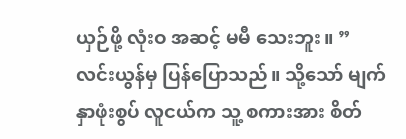ယှဉ်ဖို့ လုံးဝ အဆင့် မမီ သေးဘူး။ ”
လင်းယွန်မှ ပြန်ပြောသည်။ သို့သော် မျက်နှာဖုံးစွပ် လူငယ်က သူ့ စကားအား စိတ်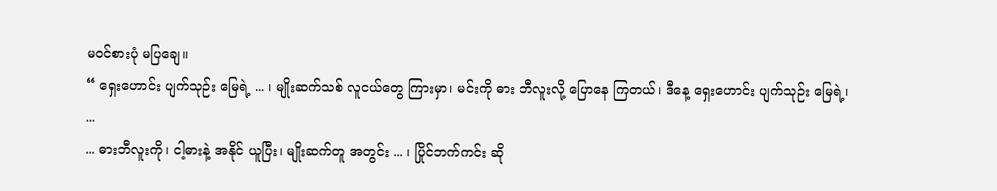မဝင်စားပုံ မပြချေ။
“ ရှေးဟောင်း ပျက်သုဉ်း မြေရဲ့ ... ၊ မျိုးဆက်သစ် လူငယ်တွေ ကြားမှာ၊ မင်းကို ဓား ဘီလူးလို့ ပြောနေ ကြတယ်၊ ဒီနေ့ ရှေးဟောင်း ပျက်သုဉ်း မြေရဲ့၊ ...
... ဓားဘီလူးကို၊ ငါ့ဓားနဲ့ အနိုင် ယူပြီး၊ မျိုးဆက်တူ အတွင်း ... ၊ ပြိုင်ဘက်ကင်း ဆို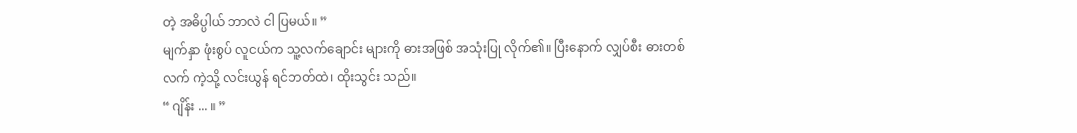တဲ့ အဓိပ္ပါယ် ဘာလဲ ငါ ပြမယ်။ ”
မျက်နှာ ဖုံးစွပ် လူငယ်က သူ့လက်ချောင်း များကို ဓားအဖြစ် အသုံးပြု လိုက်၏။ ပြီးနောက် လျှပ်စီး ဓားတစ်လက် ကဲ့သို့ လင်းယွန် ရင်ဘတ်ထဲ၊ ထိုးသွင်း သည်။
“ ဂျိန်း ... ။ ”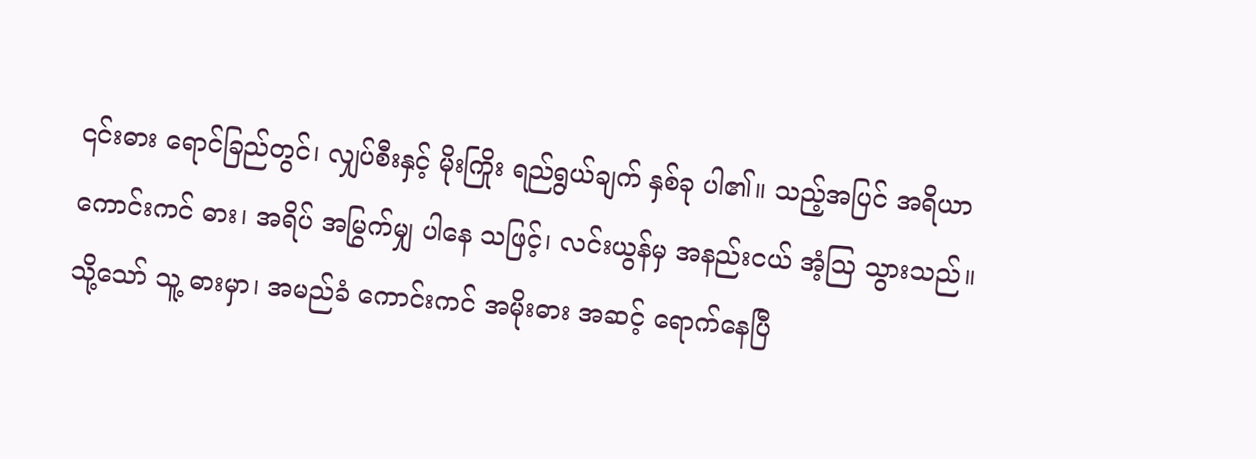၎င်းဓား ရောင်ခြည်တွင်၊ လျှပ်စီးနှင့် မိုးကြိုး ရည်ရွယ်ချက် နှစ်ခု ပါ၏။ သည့်အပြင် အရိယာ ကောင်းကင် ဓား၊ အရိပ် အမြွက်မျှ ပါနေ သဖြင့်၊ လင်းယွန်မှ အနည်းငယ် အံ့ဩ သွားသည်။
သို့သော် သူ့ ဓားမှာ၊ အမည်ခံ ကောင်းကင် အမိုးဓား အဆင့် ရောက်နေပြီ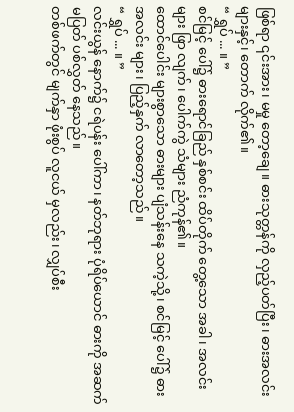ဖြစ်ရာ ၎င်းအား၊ မမှု တော့ချေ။ ဓားသုတ္တန်ကို လှည့်ပတ်ပြီး၊ ဓားအလင်း များနှင့်၊ တောက် လိုက်၏။
“ ရွှပ် ... ။ ”
စင်မြင့် ပေါ်၌ ဓားရောင်ခြည် နှစ်စင်း ထိပ်တိုက် တွေ့သော အခါ၊ အလင်းများ ဖြာ လျက်၊ ပေါက်ကွဲ သံများ ညံကုန်၏။
ထောင်ပေါင်း များစွာသော ဓားများ ပျံသန်းနေ သကဲ့သို့၊ စင်မြင့် ပေါ်၌ ဓားအလင်း များ၊ ပြည့်နှက် လာတော့သည်။
“ ရွှပ် ... ။ ”
လင်းယွန် နောက်၌ ငရဲပန်း ပေါ်ကာ၊ နတ်ဘုရား ပုံရိပ်ယောင် ဓားကို အဆက် မပြတ် ပစ်လွှတ် နေသည်။
တစ်ဖက်တွင် မျက်နှာ ဖုံးစွပ် လူငယ် မှလည်း၊ လျှပ်စီး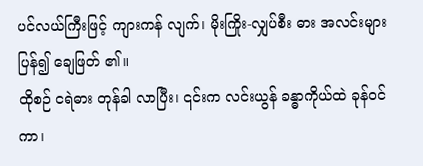ပင်လယ်ကြီးဖြင့် ကျားကန် လျက်၊ မိုးကြိုး-လျှပ်စီး ဓား အလင်းများ ပြန်၍ ချေဖြတ် ၏။
ထိုစဉ် ငရဲဓား တုန်ခါ လာပြီး၊ ၎င်းက လင်းယွန် ခန္ဓာကိုယ်ထဲ ခုန်ဝင်ကာ၊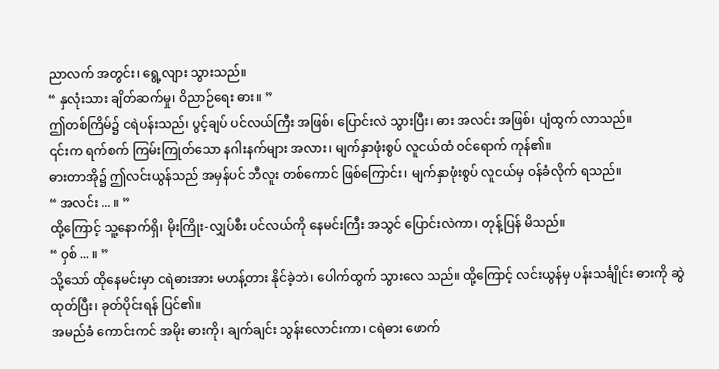ညာလက် အတွင်း၊ ရွေ့လျား သွားသည်။
“ နှလုံးသား ချိတ်ဆက်မှု၊ ဝိညာဉ်ရေး ဓား။ ”
ဤတစ်ကြိမ်၌ ငရဲပန်းသည်၊ ပွင့်ချပ် ပင်လယ်ကြီး အဖြစ်၊ ပြောင်းလဲ သွားပြီး၊ ဓား အလင်း အဖြစ်၊ ပျံထွက် လာသည်။
၎င်းက ရက်စက် ကြမ်းကြုတ်သော နဂါးနက်များ အလား၊ မျက်နှာဖုံးစွပ် လူငယ်ထံ ဝင်ရောက် ကုန်၏။
ဓားတာအို၌ ဤလင်းယွန်သည် အမှန်ပင် ဘီလူး တစ်ကောင် ဖြစ်ကြောင်း၊ မျက်နှာဖုံးစွပ် လူငယ်မှ ဝန်ခံလိုက် ရသည်။
“ အလင်း ... ။ ”
ထို့ကြောင့် သူ့နောက်ရှိ၊ မိုးကြိုး-လျှပ်စီး ပင်လယ်ကို နေမင်းကြီး အသွင် ပြောင်းလဲကာ၊ တုန့်ပြန် မိသည်။
“ ဝှစ် ... ။ ”
သို့သော် ထိုနေမင်းမှာ ငရဲဓားအား မဟန့်တား နိုင်ခဲ့ဘဲ၊ ပေါက်ထွက် သွားလေ သည်။ ထို့ကြောင့် လင်းယွန်မှ ပန်းသင်္ချိုင်း ဓားကို ဆွဲထုတ်ပြီး၊ ခုတ်ပိုင်းရန် ပြင်၏။
အမည်ခံ ကောင်းကင် အမိုး ဓားကို၊ ချက်ချင်း သွန်းလောင်းကာ၊ ငရဲဓား ဖောက်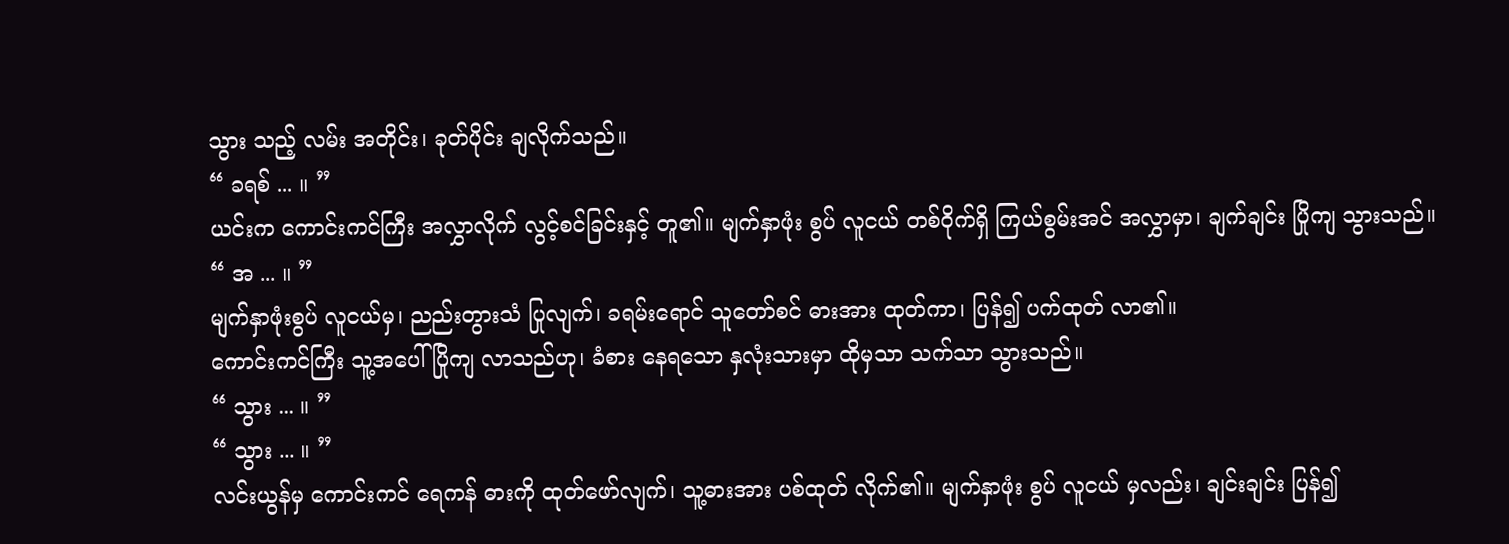သွား သည့် လမ်း အတိုင်း၊ ခုတ်ပိုင်း ချလိုက်သည်။
“ ခရစ် ... ။ ”
ယင်းက ကောင်းကင်ကြီး အလွှာလိုက် လွင့်စင်ခြင်းနှင့် တူ၏။ မျက်နှာဖုံး စွပ် လူငယ် တစ်ဝိုက်ရှိ ကြယ်စွမ်းအင် အလွှာမှာ၊ ချက်ချင်း ပြိုကျ သွားသည်။
“ အ ... ။ ”
မျက်နှာဖုံးစွပ် လူငယ်မှ၊ ညည်းတွားသံ ပြုလျက်၊ ခရမ်းရောင် သူတော်စင် ဓားအား ထုတ်ကာ၊ ပြန်၍ ပက်ထုတ် လာ၏။
ကောင်းကင်ကြီး သူ့အပေါ် ပြိုကျ လာသည်ဟု၊ ခံစား နေရသော နှလုံးသားမှာ ထိုမှသာ သက်သာ သွားသည်။
“ သွား ... ။ ”
“ သွား ... ။ ”
လင်းယွန်မှ ကောင်းကင် ရေကန် ဓားကို ထုတ်ဖော်လျက်၊ သူ့ဓားအား ပစ်ထုတ် လိုက်၏။ မျက်နှာဖုံး စွပ် လူငယ် မှလည်း၊ ချင်းချင်း ပြန်၍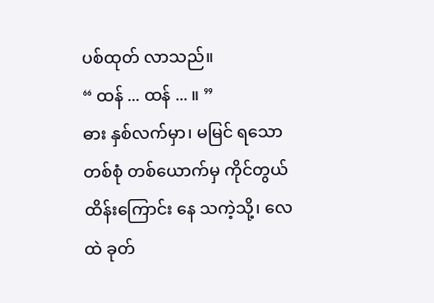ပစ်ထုတ် လာသည်။
“ ထန် ... ထန် ... ။ ”
ဓား နှစ်လက်မှာ၊ မမြင် ရသော တစ်စုံ တစ်ယောက်မှ ကိုင်တွယ် ထိန်းကြောင်း နေ သကဲ့သို့၊ လေထဲ ခုတ်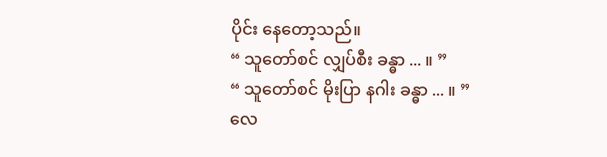ပိုင်း နေတော့သည်။
“ သူတော်စင် လျှပ်စီး ခန္ဓာ ... ။ ”
“ သူတော်စင် မိုးပြာ နဂါး ခန္ဓာ ... ။ ”
လေ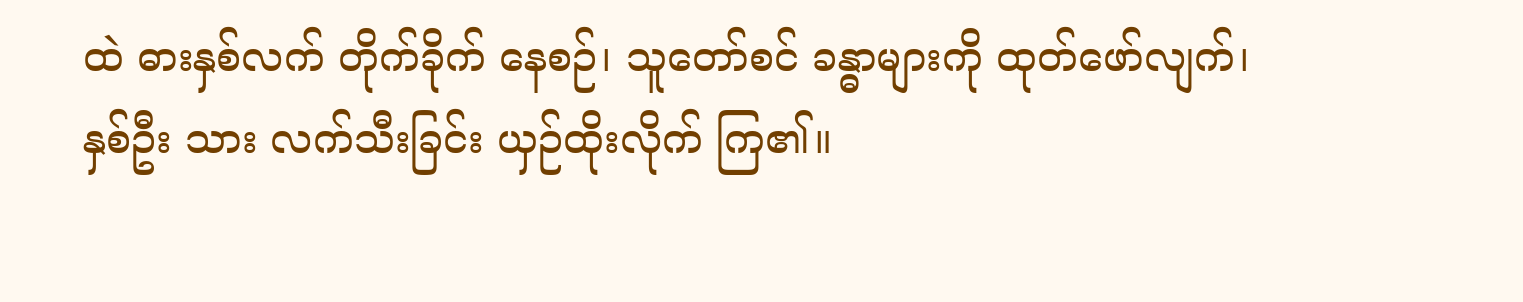ထဲ ဓားနှစ်လက် တိုက်ခိုက် နေစဉ်၊ သူတော်စင် ခန္ဓာများကို ထုတ်ဖော်လျက်၊ နှစ်ဦး သား လက်သီးခြင်း ယှဉ်ထိုးလိုက် ကြ၏။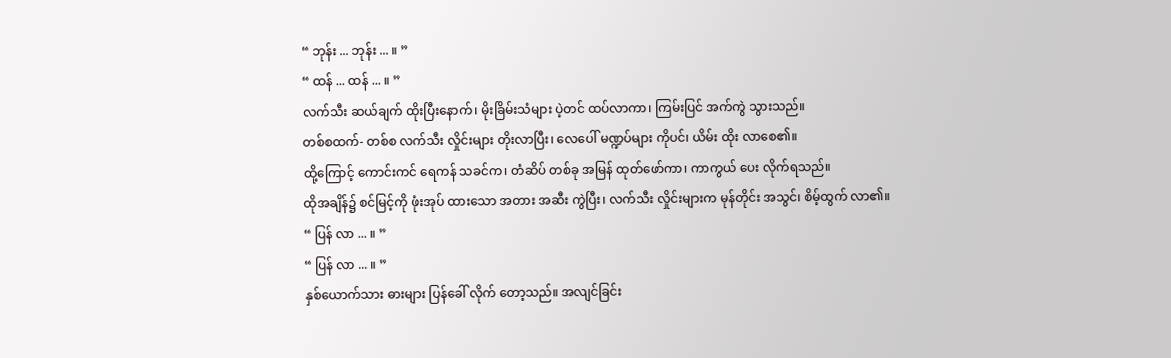“ ဘုန်း ... ဘုန်း ... ။ ”
“ ထန် ... ထန် ... ။ ”
လက်သီး ဆယ်ချက် ထိုးပြီးနောက်၊ မိုးခြိမ်းသံများ ပဲ့တင် ထပ်လာကာ၊ ကြမ်းပြင် အက်ကွဲ သွားသည်။
တစ်စထက်- တစ်စ လက်သီး လှိုင်းများ တိုးလာပြီး၊ လေပေါ် မဏ္ဍပ်များ ကိုပင်၊ ယိမ်း ထိုး လာစေ၏။
ထို့ကြောင့် ကောင်းကင် ရေကန် သခင်က၊ တံဆိပ် တစ်ခု အမြန် ထုတ်ဖော်ကာ၊ ကာကွယ် ပေး လိုက်ရသည်။
ထိုအချိန်၌ စင်မြင့်ကို ဖုံးအုပ် ထားသော အတား အဆီး ကွဲပြီး၊ လက်သီး လှိုင်းများက မုန်တိုင်း အသွင်၊ စိမ့်ထွက် လာ၏။
“ ပြန် လာ ... ။ ”
“ ပြန် လာ ... ။ ”
နှစ်ယောက်သား ဓားများ ပြန်ခေါ် လိုက် တော့သည်။ အလျင်ခြင်း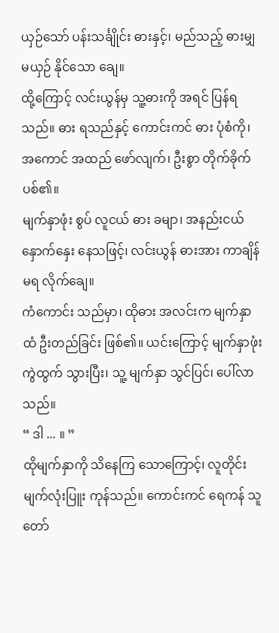ယှဉ်သော် ပန်းသင်္ချိုင်း ဓားနှင့်၊ မည်သည့် ဓားမျှ မယှဉ် နိုင်သော ချေ။
ထို့ကြောင့် လင်းယွန်မှ သူ့ဓားကို အရင် ပြန်ရသည်။ ဓား ရသည်နှင့် ကောင်းကင် ဓား ပုံစံကို၊ အကောင် အထည် ဖော်လျက်၊ ဦးစွာ တိုက်ခိုက် ပစ်၏။
မျက်နှာဖုံး စွပ် လူငယ် ဓား ခမျာ၊ အနည်းငယ် နှောက်နှေး နေသဖြင့်၊ လင်းယွန် ဓားအား ကာချိန် မရ လိုက်ချေ။
ကံကောင်း သည်မှာ၊ ထိုဓား အလင်းက မျက်နှာထံ ဦးတည်ခြင်း ဖြစ်၏။ ယင်းကြောင့် မျက်နှာဖုံး ကွဲထွက် သွားပြီး၊ သူ့ မျက်နှာ သွင်ပြင်၊ ပေါ်လာသည်။
“ ဒါ ... ။ ”
ထိုမျက်နှာကို သိနေကြ သောကြောင့်၊ လူတိုင်း မျက်လုံးပြူး ကုန်သည်။ ကောင်းကင် ရေကန် သူတော်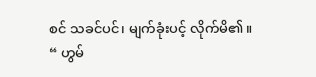စင် သခင်ပင်၊ မျက်ခုံးပင့် လိုက်မိ၏။
“ ဟွမ်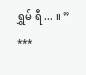ရွှမ် ရီ ... ။ ”
***